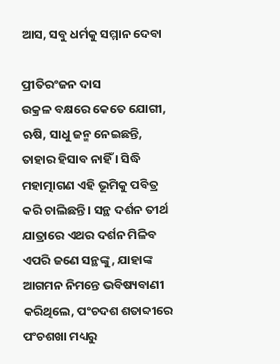ଆସ, ସବୁ ଧର୍ମକୁ ସମ୍ମାନ ଦେବା

ପ୍ରୀତିରଂଜନ ଦାସ
ଉକ୍ରଳ ବକ୍ଷରେ କେତେ ଯୋଗୀ, ଋଷି, ସାଧୁ ଜନ୍ମ ନେଇଛନ୍ତି, ତାହାର ହିସାବ ନାହିଁ । ସିଦ୍ଧି ମହାତ୍ମାଗଣ ଏହି ଭୂମିକୁ ପବିତ୍ର କରି ଚାଲିଛନ୍ତି । ସନ୍ଥ ଦର୍ଶନ ତୀର୍ଥ ଯାତ୍ରାରେ ଏଥର ଦର୍ଶନ ମିଳିବ ଏପରି ଜଣେ ସନ୍ଥଙ୍କୁ, ଯାହାଙ୍କ ଆଗମନ ନିମନ୍ତେ ଭବିଷ୍ୟବାଣୀ କରିଥିଲେ, ପଂଚଦଶ ଶତାବ୍ଦୀରେ ପଂଚଶଖା ମଧ୍ୟରୁ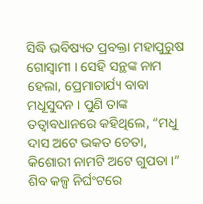ସିଦ୍ଧି ଭବିଷ୍ୟତ ପ୍ରବକ୍ତା ମହାପୁରୁଷ ଗୋସ୍ୱାମୀ । ସେହି ସନ୍ଥଙ୍କ ନାମ ହେଲା, ପ୍ରେମାଚାର୍ଯ୍ୟ ବାବା ମଧୂସୁଦନ । ପୁଣି ତାଙ୍କ ତତ୍ୱାବଧାନରେ କହିଥିଲେ, “ମଧୁ ଦାସ ଅଟେ ଭକତ ଚେତା, କିଶୋରୀ ନାମଟି ଅଟେ ଗୁପତା ।” ଶିବ କଳ୍ପ ନିର୍ଘଂଟରେ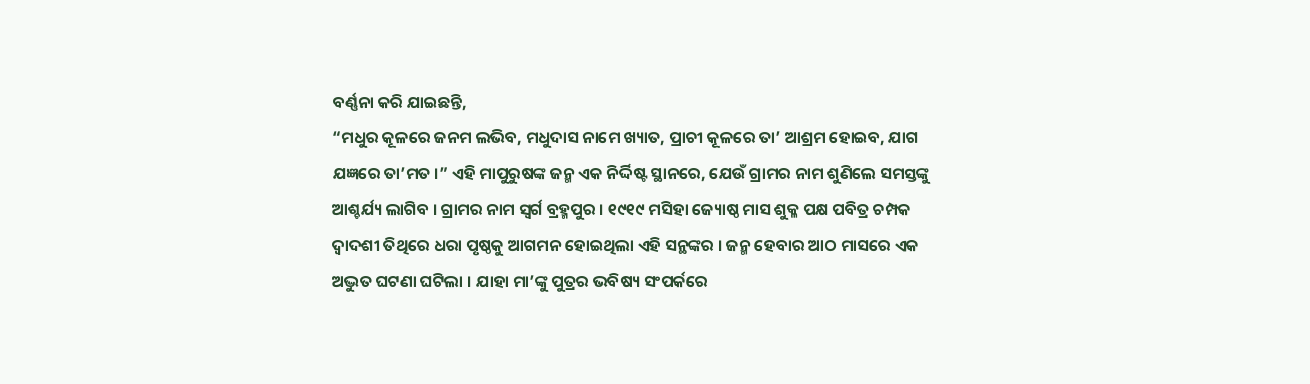ବର୍ଣ୍ଣନା କରି ଯାଇଛନ୍ତି,
“ମଧୁର କୂଳରେ ଜନମ ଲଭିବ, ମଧୁଦାସ ନାମେ ଖ୍ୟାତ, ପ୍ରାଚୀ କୂଳରେ ତା’ ଆଶ୍ରମ ହୋଇବ, ଯାଗ ଯଜ୍ଞରେ ତା’ମତ ।” ଏହି ମାପୁରୁଷଙ୍କ ଜନ୍ମ ଏକ ନିର୍ଦ୍ଦିଷ୍ଟ ସ୍ଥାନରେ, ଯେଉଁ ଗ୍ରାମର ନାମ ଶୁଣିଲେ ସମସ୍ତଙ୍କୁ ଆଶ୍ଚର୍ଯ୍ୟ ଲାଗିବ । ଗ୍ରାମର ନାମ ସ୍ୱର୍ଗ ବ୍ରହ୍ମପୁର । ୧୯୧୯ ମସିହା ଜ୍ୟୋଷ୍ଠ ମାସ ଶୁକ୍ଳ ପକ୍ଷ ପବିତ୍ର ଚମ୍ପକ ଦ୍ୱାଦଶୀ ତିଥିରେ ଧରା ପୃଷ୍ଠକୁ ଆଗମନ ହୋଇଥିଲା ଏହି ସନ୍ଥଙ୍କର । ଜନ୍ମ ହେବାର ଆଠ ମାସରେ ଏକ ଅଦ୍ଭୁତ ଘଟଣା ଘଟିଲା । ଯାହା ମା’ଙ୍କୁ ପୁତ୍ରର ଭବିଷ୍ୟ ସଂପର୍କରେ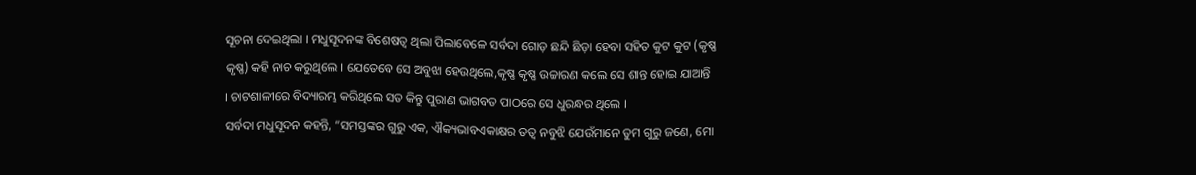ସୂଚନା ଦେଇଥିଲା । ମଧୁସୂଦନଙ୍କ ବିଶେଷତ୍ୱ ଥିଲା ପିଲାବେଳେ ସର୍ବଦା ଗୋଡ଼ ଛନ୍ଦି ଛିଡ଼ା ହେବା ସହିତ କୁଟ କୁଟ (କୃଷ୍ଣ କୃଷ୍ଣ) କହି ନାଚ କରୁଥିଲେ । ଯେତେବେ ସେ ଅବୁଝା ହେଉଥିଲେ,କୃଷ୍ଣ କୃଷ୍ଣ ଉଚ୍ଚାରଣ କଲେ ସେ ଶାନ୍ତ ହୋଇ ଯାଆନ୍ତି । ଚାଟଶାଳୀରେ ବିଦ୍ୟାରମ୍ଭ କରିଥିଲେ ସତ କିନ୍ତୁ ପୁରାଣ ଭାଗବତ ପାଠରେ ସେ ଧୁରନ୍ଧର ଥିଲେ ।
ସର୍ବଦା ମଧୁସୂଦନ କହନ୍ତି, “ସମସ୍ତଙ୍କର ଗୁରୁ ଏକ, ଐକ୍ୟଭାବଏକାକ୍ଷର ତତ୍ୱ ନବୁଝି ଯେଉଁମାନେ ତୁମ ଗୁରୁ ଜଣେ, ମୋ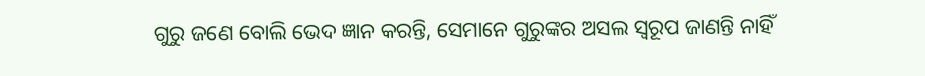ଗୁରୁ ଜଣେ ବୋଲି ଭେଦ ଜ୍ଞାନ କରନ୍ତି, ସେମାନେ ଗୁରୁଙ୍କର ଅସଲ ସ୍ୱରୂପ ଜାଣନ୍ତି ନାହିଁ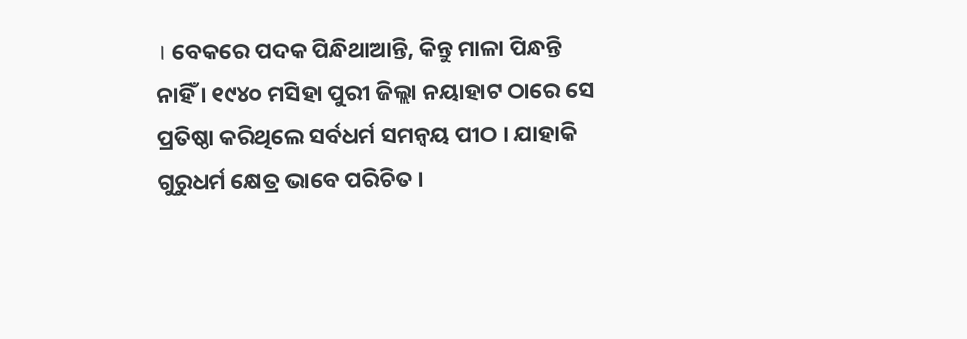। ବେକରେ ପଦକ ପିନ୍ଧିଥାଆନ୍ତି, କିନ୍ତୁ ମାଳା ପିନ୍ଧନ୍ତି ନାହିଁ । ୧୯୪୦ ମସିହା ପୁରୀ ଜିଲ୍ଲା ନୟାହାଟ ଠାରେ ସେ ପ୍ରତିଷ୍ଠା କରିଥିଲେ ସର୍ବଧର୍ମ ସମନ୍ୱୟ ପୀଠ । ଯାହାକି ଗୁରୁଧର୍ମ କ୍ଷେତ୍ର ଭାବେ ପରିଚିତ ।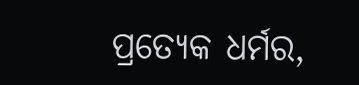ପ୍ରତ୍ୟେକ ଧର୍ମର,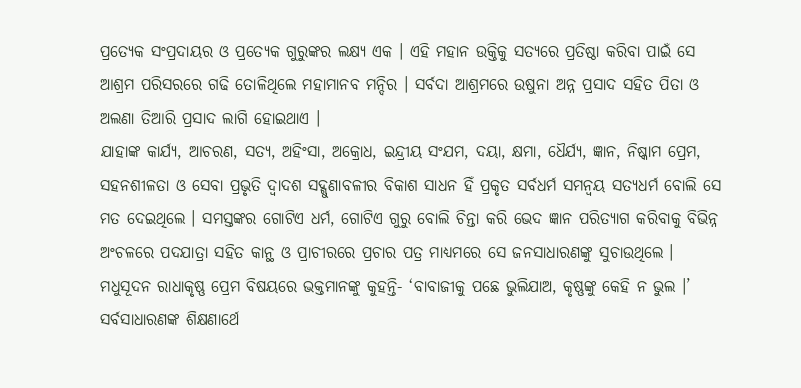ପ୍ରତ୍ୟେକ ସଂପ୍ରଦାୟର ଓ ପ୍ରତ୍ୟେକ ଗୁରୁଙ୍କର ଲକ୍ଷ୍ୟ ଏକ । ଏହି ମହାନ ଉକ୍ତିକୁ ସତ୍ୟରେ ପ୍ରତିଷ୍ଠା କରିବା ପାଇଁ ସେ ଆଶ୍ରମ ପରିସରରେ ଗଢି ତୋଳିଥିଲେ ମହାମାନବ ମନ୍ଦିର । ସର୍ବଦା ଆଶ୍ରମରେ ଉଷୁନା ଅନ୍ନ ପ୍ରସାଦ ସହିତ ପିତା ଓ ଅଲଣା ତିଆରି ପ୍ରସାଦ ଲାଗି ହୋଇଥାଏ ।
ଯାହାଙ୍କ କାର୍ଯ୍ୟ, ଆଚରଣ, ସତ୍ୟ, ଅହିଂସା, ଅକ୍ରୋଧ, ଇନ୍ଦ୍ରୀୟ ସଂଯମ, ଦୟା, କ୍ଷମା, ଧୈର୍ଯ୍ୟ, ଜ୍ଞାନ, ନିଷ୍କାମ ପ୍ରେମ, ସହନଶୀଳତା ଓ ସେବା ପ୍ରଭୃତି ଦ୍ୱାଦଶ ସଦ୍ଗୁଣାବଳୀର ବିକାଶ ସାଧନ ହିଁ ପ୍ରକୃତ ସର୍ବଧର୍ମ ସମନ୍ୱୟ ସତ୍ୟଧର୍ମ ବୋଲି ସେ ମତ ଦେଇଥିଲେ । ସମସ୍ତଙ୍କର ଗୋଟିଏ ଧର୍ମ, ଗୋଟିଏ ଗୁରୁ ବୋଲି ଚିନ୍ତା କରି ଭେଦ ଜ୍ଞାନ ପରିତ୍ୟାଗ କରିବାକୁ ବିଭିନ୍ନ ଅଂଚଳରେ ପଦଯାତ୍ରା ସହିତ କାନ୍ଥ ଓ ପ୍ରାଚୀରରେ ପ୍ରଚାର ପତ୍ର ମାଧ୍ୟମରେ ସେ ଜନସାଧାରଣଙ୍କୁ ସୁଚାଉଥିଲେ । ମଧୁସୂଦନ ରାଧାକୃଷ୍ଣ ପ୍ରେମ ବିଷୟରେ ଭକ୍ତମାନଙ୍କୁ କୁହନ୍ତି- ‘ବାବାଜୀକୁ ପଛେ ଭୁଲିଯାଅ, କୃଷ୍ଣଙ୍କୁ କେହି ନ ଭୁଲ ।’ ସର୍ବସାଧାରଣଙ୍କ ଶିକ୍ଷଣାର୍ଥେ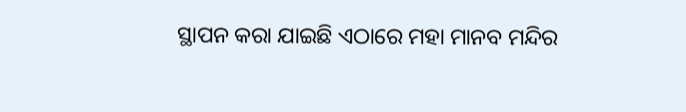ସ୍ଥାପନ କରା ଯାଇଛି ଏଠାରେ ମହା ମାନବ ମନ୍ଦିର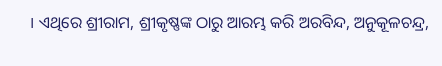। ଏଥିରେ ଶ୍ରୀରାମ, ଶ୍ରୀକୃଷ୍ଣଙ୍କ ଠାରୁ ଆରମ୍ଭ କରି ଅରବିନ୍ଦ, ଅନୁକୂଳଚନ୍ଦ୍ର,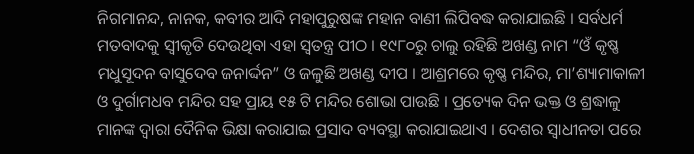ନିଗମାନନ୍ଦ, ନାନକ, କବୀର ଆଦି ମହାପୁରୁଷଙ୍କ ମହାନ ବାଣୀ ଲିପିବଦ୍ଧ କରାଯାଇଛି । ସର୍ବଧର୍ମ ମତବାଦକୁ ସ୍ୱୀକୃତି ଦେଉଥିବା ଏହା ସ୍ୱତନ୍ତ୍ର ପୀଠ । ୧୯୮୦ରୁ ଚାଲୁ ରହିଛି ଅଖଣ୍ଡ ନାମ “ଓଁ କୃଷ୍ଣ ମଧୁସୂଦନ ବାସୁଦେବ ଜନାର୍ଦ୍ଦନ” ଓ ଜଳୁଛି ଅଖଣ୍ଡ ଦୀପ । ଆଶ୍ରମରେ କୃଷ୍ଣ ମନ୍ଦିର, ମା’ଶ୍ୟାମାକାଳୀ ଓ ଦୁର୍ଗାମଧବ ମନ୍ଦିର ସହ ପ୍ରାୟ ୧୫ ଟି ମନ୍ଦିର ଶୋଭା ପାଉଛି । ପ୍ରତ୍ୟେକ ଦିନ ଭକ୍ତ ଓ ଶ୍ରଦ୍ଧାଳୁ ମାନଙ୍କ ଦ୍ୱାରା ଦୈନିକ ଭିକ୍ଷା କରାଯାଇ ପ୍ରସାଦ ବ୍ୟବସ୍ଥା କରାଯାଇଥାଏ । ଦେଶର ସ୍ୱାଧୀନତା ପରେ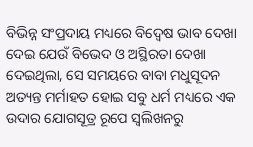ବିଭିନ୍ନ ସଂପ୍ରଦାୟ ମଧ୍ୟରେ ବିଦ୍ୱେଷ ଭାବ ଦେଖା ଦେଇ ଯେଉଁ ବିଭେଦ ଓ ଅସ୍ଥିରତା ଦେଖା ଦେଇଥିଲା, ସେ ସମୟରେ ବାବା ମଧୁସୂଦନ ଅତ୍ୟନ୍ତ ମର୍ମାହତ ହୋଇ ସବୁ ଧର୍ମ ମଧ୍ୟରେ ଏକ ଉଦାର ଯୋଗସୂତ୍ର ରୂପେ ସ୍ୱଲିଖନରୁ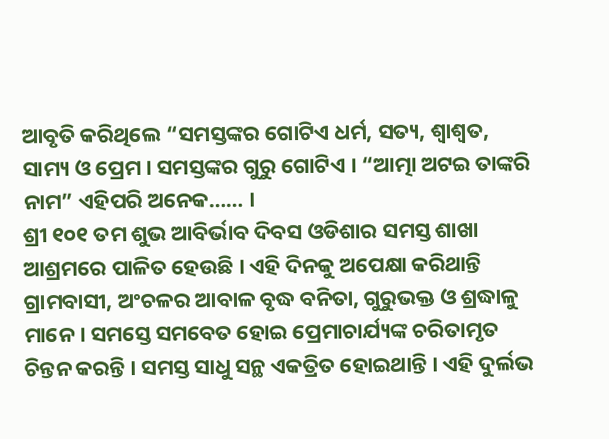ଆବୃତି କରିଥିଲେ “ସମସ୍ତଙ୍କର ଗୋଟିଏ ଧର୍ମ, ସତ୍ୟ, ଶ୍ୱାଶ୍ୱତ, ସାମ୍ୟ ଓ ପ୍ରେମ । ସମସ୍ତଙ୍କର ଗୁରୁ ଗୋଟିଏ । “ଆତ୍ମା ଅଟଇ ତାଙ୍କରି ନାମ” ଏହିପରି ଅନେକ…… ।
ଶ୍ରୀ ୧୦୧ ତମ ଶୁଭ ଆବିର୍ଭାବ ଦିବସ ଓଡିଶାର ସମସ୍ତ ଶାଖା ଆଶ୍ରମରେ ପାଳିତ ହେଉଛି । ଏହି ଦିନକୁ ଅପେକ୍ଷା କରିଥାନ୍ତି ଗ୍ରାମବାସୀ, ଅଂଚଳର ଆବାଳ ବୃଦ୍ଧ ବନିତା, ଗୁରୁଭକ୍ତ ଓ ଶ୍ରଦ୍ଧାଳୁ ମାନେ । ସମସ୍ତେ ସମବେତ ହୋଇ ପ୍ରେମାଚାର୍ଯ୍ୟଙ୍କ ଚରିତାମୃତ ଚିନ୍ତନ କରନ୍ତି । ସମସ୍ତ ସାଧୁ ସନ୍ଥ ଏକତ୍ରିତ ହୋଇଥାନ୍ତି । ଏହି ଦୁର୍ଲଭ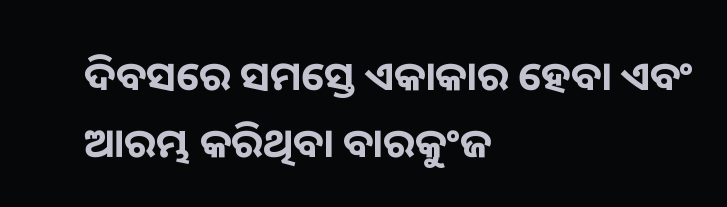ଦିବସରେ ସମସ୍ତେ ଏକାକାର ହେବା ଏବଂ ଆରମ୍ଭ କରିଥିବା ବାରକୁଂଜ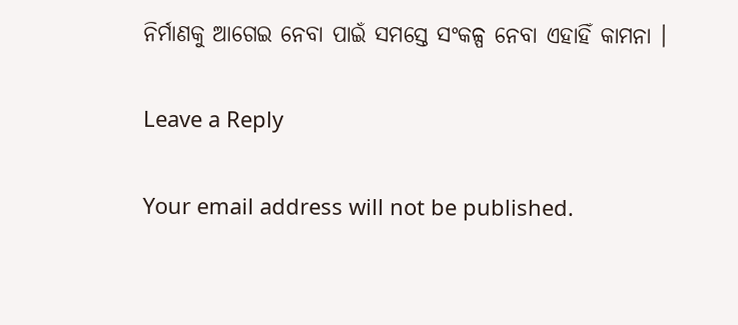ନିର୍ମାଣକୁ ଆଗେଇ ନେବା ପାଇଁ ସମସ୍ତେ ସଂକଳ୍ପ ନେବା ଏହାହିଁ କାମନା ।

Leave a Reply

Your email address will not be published.